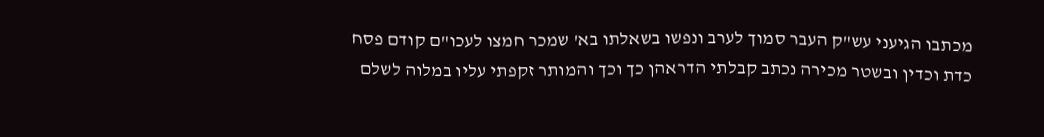מכתבו הגיעני עש"ק העבר סמוך לערב ונפשו בשאלתו בא' שמכר חמצו לעכו"ם קודם פסח כדת וכדין ובשטר מכירה נכתב קבלתי הדראהן כך וכך והמותר זקפתי עליו במלוה לשלם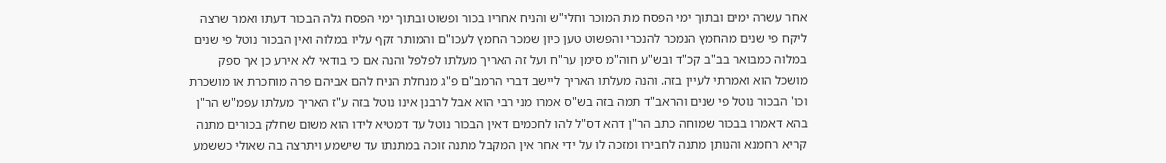אחר עשרה ימים ובתוך ימי הפסח מת המוכר וחלי"ש והניח אחריו בכור ופשוט ובתוך ימי הפסח גלה הבכור דעתו ואמר שרצה ליקח פי שנים מהחמץ הנמכר להנכרי והפשוט טען כיון שמכר החמץ לעכו"ם והמותר זקף עליו במלוה ואין הבכור נוטל פי שנים במלוה כמבואר בב"ב קכ"ד ובש"ע חוה"מ סימן ער"ח ועל זה האריך מעלתו לפלפל והנה אם כי בודאי לא אירע כן אך ספק מושכל הוא ואמרתי לעיין בזה. והנה מעלתו האריך ליישב דברי הרמב"ם פ"ג מנחלת הניח להם אביהם פרה מוחכרת או מושכרת וכו' הבכור נוטל פי שנים והראב"ד תמה בזה בש"ס אמרו מני רבי הוא אבל לרבנן אינו נוטל בזה ע"ז האריך מעלתו עפמ"ש הר"ן בהא דאמרו בבכור שמוחה כתב הר"ן דהא דס"ל להו לחכמים דאין הבכור נוטל עד דמטיא לידו הוא משום שחלק בכורים מתנה קריא רחמנא והנותן מתנה לחבירו ומזכה לו על ידי אחר אין המקבל מתנה זוכה במתנתו עד שישמע ויתרצה בה שאולי כששמע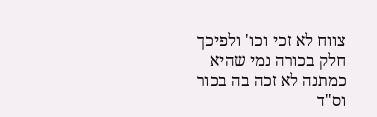צווח לא זכי וכו' ולפיכך חלק בכורה נמי שהיא כמתנה לא זכה בה בכור וס"ד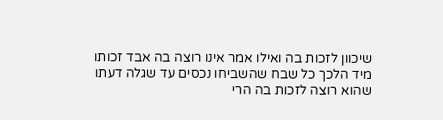שיכוון לזכות בה ואילו אמר אינו רוצה בה אבד זכותו מיד הלכך כל שבח שהשביחו נכסים עד שגלה דעתו שהוא רוצה לזכות בה הרי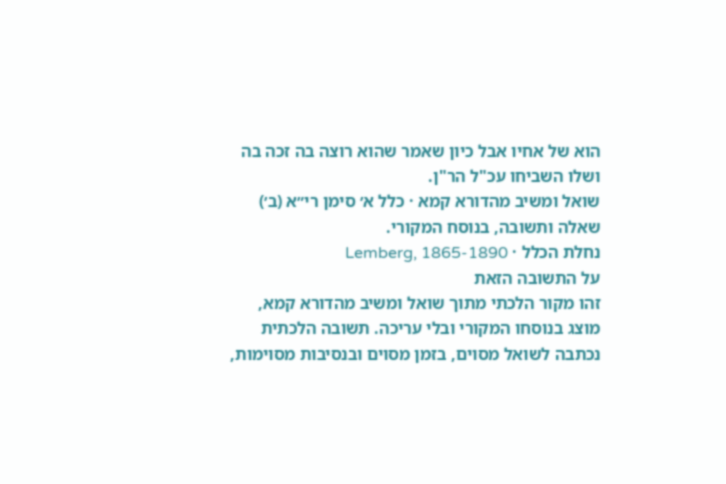הוא של אחיו אבל כיון שאמר שהוא רוצה בה זכה בה ושלו השביחו עכ"ל הר"ן.
שואל ומשיב מהדורא קמא · כלל א׳ סימן רי״א (ב׳)
שאלה ותשובה, בנוסח המקורי.
נחלת הכלל · Lemberg, 1865-1890
על התשובה הזאת
זהו מקור הלכתי מתוך שואל ומשיב מהדורא קמא, מוצג בנוסחו המקורי ובלי עריכה. תשובה הלכתית נכתבה לשואל מסוים, בזמן מסוים ובנסיבות מסוימות,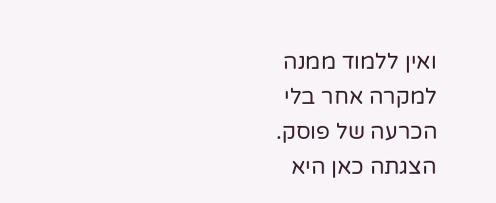ואין ללמוד ממנה למקרה אחר בלי הכרעה של פוסק. הצגתה כאן היא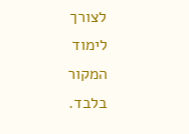לצורך לימוד המקור בלבד.